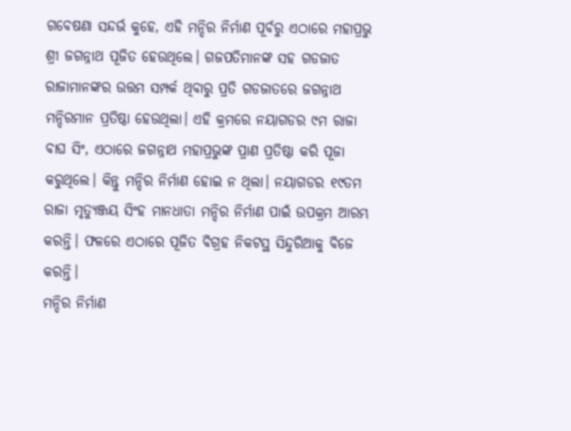ଗବେଷଣା ସନ୍ଦର୍ଭ କୁହେ, ଏହି ମନ୍ଦିର ନିର୍ମାଣ ପୂର୍ବରୁ ଏଠାରେ ମହାପ୍ରଭୁ ଶ୍ରୀ ଜଗନ୍ନାଥ ପୂଜିତ ହେଉଥିଲେ। ଗଜପତିମାନଙ୍କ ସହ ଗଡଜାତ ରାଜାମାନଙ୍କର ଉତ୍ତମ ସମ୍ପର୍କ ଥିବାରୁ ପ୍ରତି ଗଡଜାତରେ ଜଗନ୍ନାଥ ମନ୍ଦିରମାନ ପ୍ରତିଷ୍ଠା ହେଉଥିଲା। ଏହି କ୍ରମରେ ନୟାଗଡର ୯ମ ରାଜା ବାଘ ସିଂ, ଏଠାରେ ଜଗନ୍ନାଥ ମହାପ୍ରଭୁଙ୍କ ପ୍ରାଣ ପ୍ରତିଷ୍ଠା କରି ପୂଜା କରୁଥିଲେ। କିନ୍ତୁ ମନ୍ଦିର ନିର୍ମାଣ ହୋଇ ନ ଥିଲା। ନୟାଗଡର ୧୯ତମ ରାଜା ମୃତ୍ୟୁଞ୍ଜୟ ସିଂହ ମାନଧାତା ମନ୍ଦିର ନିର୍ମାଣ ପାଇଁ ଉପକ୍ରମ ଆରମ୍ଭ କରନ୍ତି। ଫଳରେ ଏଠାରେ ପୂଜିତ ବିଗ୍ରହ ନିକଟସ୍ଥ ସିନ୍ଦୁରିଆକୁ ବିଜେ କରନ୍ତି।
ମନ୍ଦିର ନିର୍ମାଣ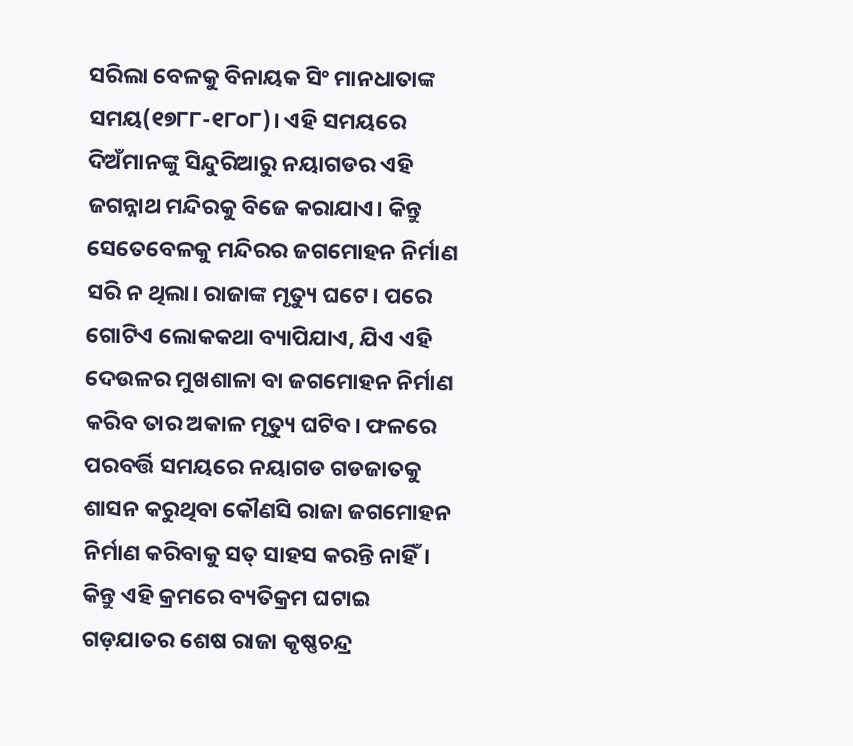ସରିଲା ବେଳକୁ ବିନାୟକ ସିଂ ମାନଧାତାଙ୍କ ସମୟ(୧୭୮୮-୧୮୦୮)। ଏହି ସମୟରେ ଦିଅଁମାନଙ୍କୁ ସିନ୍ଦୁରିଆରୁ ନୟାଗଡର ଏହି ଜଗନ୍ନାଥ ମନ୍ଦିରକୁ ବିଜେ କରାଯାଏ। କିନ୍ତୁ ସେତେବେଳକୁ ମନ୍ଦିରର ଜଗମୋହନ ନିର୍ମାଣ ସରି ନ ଥିଲା। ରାଜାଙ୍କ ମୃତ୍ୟୁ ଘଟେ। ପରେ ଗୋଟିଏ ଲୋକକଥା ବ୍ୟାପିଯାଏ, ଯିଏ ଏହି ଦେଉଳର ମୁଖଶାଳା ବା ଜଗମୋହନ ନିର୍ମାଣ କରିବ ତାର ଅକାଳ ମୃତ୍ୟୁ ଘଟିବ। ଫଳରେ ପରବର୍ତ୍ତି ସମୟରେ ନୟାଗଡ ଗଡଜାତକୁ ଶାସନ କରୁଥିବା କୌଣସି ରାଜା ଜଗମୋହନ ନିର୍ମାଣ କରିବାକୁ ସତ୍ ସାହସ କରନ୍ତି ନାହିଁ।
କିନ୍ତୁ ଏହି କ୍ରମରେ ବ୍ୟତିକ୍ରମ ଘଟାଇ ଗଡ଼ଯାତର ଶେଷ ରାଜା କୃଷ୍ଣଚନ୍ଦ୍ର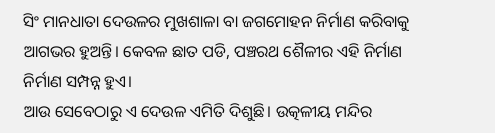ସିଂ ମାନଧାତା ଦେଉଳର ମୁଖଶାଳା ବା ଜଗମୋହନ ନିର୍ମାଣ କରିବାକୁ ଆଗଭର ହୁଅନ୍ତି। କେବଳ ଛାତ ପଡି, ପଞ୍ଚରଥ ଶୈଳୀର ଏହି ନିର୍ମାଣ ନିର୍ମାଣ ସମ୍ପନ୍ନ ହୁଏ।
ଆଉ ସେବେଠାରୁ ଏ ଦେଉଳ ଏମିତି ଦିଶୁଛି। ଉତ୍କଳୀୟ ମନ୍ଦିର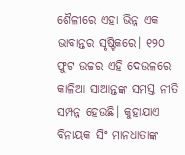ଶୈଳୀରେ ଏହା ଭିନ୍ନ ଏକ ଭାବାନ୍ତର ସୃଷ୍ଟିକରେ। ୧୨୦ ଫୁଟ ଉଚ୍ଚର ଏହି ଦେଉଳରେ କାଳିଆ ସାଆନ୍ତଙ୍କ ସମସ୍ତ ନୀତି ସମ୍ପନ୍ନ ହେଉଛି। କୁହାଯାଏ ବିନାୟକ ସିଂ ମାନଧାତାଙ୍କ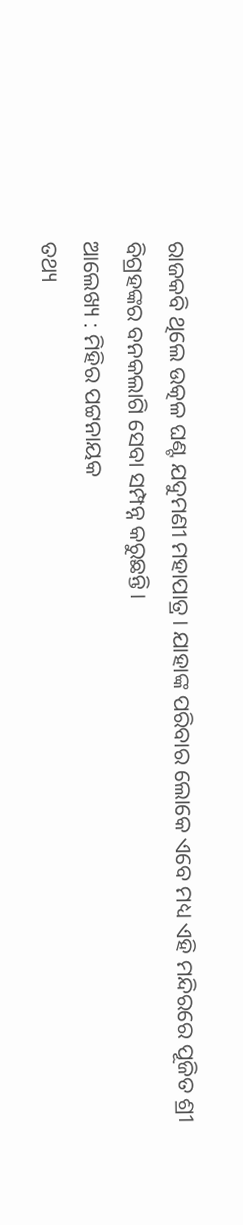ରାଜକବି ଥିଲେ ଉତ୍କଳ ଘଣ୍ଟ ଯଦୁମଣୀ ମହାପାତ୍ର। ଯାହାଙ୍କ ପରିବାର ଲୋକେ ଏବେ ମଧ୍ୟ ଏହି ମନ୍ଦିରରେ ପୂଜିତ ଶ୍ରୀ ବିଗ୍ରହଙ୍କର ବନକଲାଗି ସେବା ସମ୍ପନ୍ନ କରୁଛନ୍ତି।
ଆଲେଖ୍ୟ : ମିହିର ପଟ୍ଟନାୟକ
ତଥ୍ୟ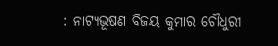: ନାଟ୍ୟଭୂଷଣ ବିଜୟ କୁମାର ଚୌଧୁରୀ